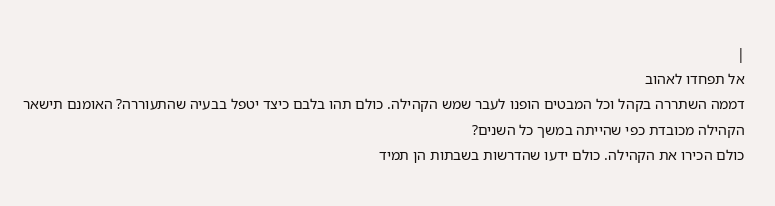|
אל תפחדו לאהוב
דממה השתררה בקהל וכל המבטים הופנו לעבר שמש הקהילה. כולם תהו בלבם כיצד יטפל בבעיה שהתעוררה? האומנם תישאר הקהילה מכובדת כפי שהייתה במשך כל השנים?
כולם הכירו את הקהילה. כולם ידעו שהדרשות בשבתות הן תמיד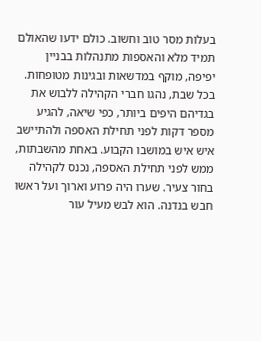בעלות מסר טוב וחשוב. כולם ידעו שהאולם תמיד מלא והאספות מתנהלות בבניין יפיפה, מוקף במדשאות ובגינות מטופחות. בכל שבת, נהגו חברי הקהילה ללבוש את בגדיהם היפים ביותר, כפי שיאה, להגיע מספר דקות לפני תחילת האספה ולהתיישב איש איש במושבו הקבוע. באחת מהשבתות, ממש לפני תחילת האספה, נכנס לקהילה בחור צעיר. שערו היה פרוע וארוך ועל ראשו חבש בנדנה. הוא לבש מעיל עור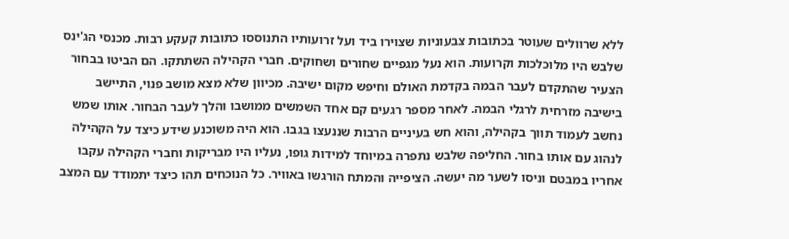ללא שרוולים שעוטר בכתובות צבעוניות שצוירו ביד ועל זרועותיו התנוססו כתובות קעקע רבות. מכנסי הג'ינס שלבש היו מלוכלכות וקרועות. הוא נעל מגפיים שחורים ושחוקים. חברי הקהילה השתתקו. הם הביטו בבחור הצעיר שהתקדם לעבר הבמה בקדמת האולם וחיפש מקום ישיבה. מכיוון שלא מצא מושב פנוי, התיישב בישיבה מזרחית לרגלי הבמה. לאחר מספר רגעים קם אחד השמשים ממושבו והלך לעבר הבחור. אותו שמש נחשב לעמוד תווך בקהילה, והוא חש בעיניים הרבות שננעצו בגבו. הוא היה משוכנע שידע כיצד על הקהילה לנהוג עם אותו בחור. החליפה שלבש נתפרה במיוחד למידות גופו, נעליו היו מבריקות וחברי הקהילה עקבו אחריו במבטם וניסו לשער מה יעשה. הציפייה והמתח הורגשו באוויר. כל הנוכחים תהו כיצד יתמודד עם המצב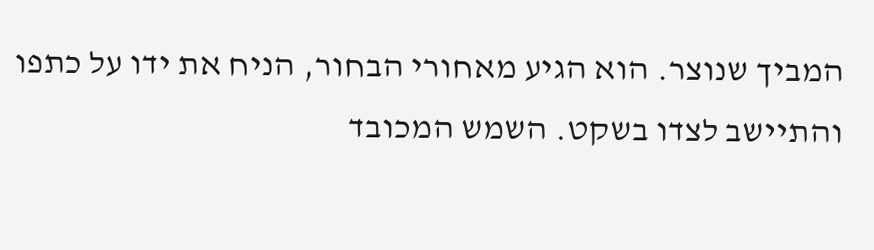המביך שנוצר. הוא הגיע מאחורי הבחור, הניח את ידו על כתפו והתיישב לצדו בשקט. השמש המכובד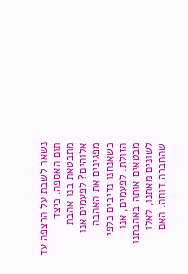נשאר לשבת על הרצפה עד תום האספה. כיצד מתבטאת בנו אהבת אלוהים? לפעמים אנו מפגינים את האהבה כשאנחנו נדיבים כלפי הזולת. לפעמים, אנו מבטאים אותה באהבתנו לשונים מאתנו, לאלו שהחברה דוחה. האם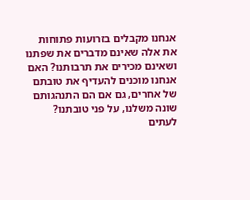אנחנו מקבלים בזרועות פתוחות את אלה שאינם מדברים את שפתנו ושאינם מכירים את תרבותנו? האם אנחנו מוכנים להעדיף את טובתם של אחרים, גם אם הם התנהגותם שונה משלנו, על פני טובתנו? לעתים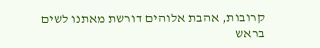קרובות, אהבת אלוהים דורשת מאתנו לשים בראש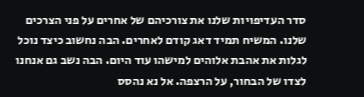סדר העדיפויות שלנו את צורכיהם של אחרים על פני הצרכים שלנו. המשיח תמיד דאג קודם לאחרים. הבה נחשוב כיצד נוכל לגלות את אהבת אלוהים למישהו עוד היום. הבה נשב גם אנחנו לצדו של הבחור, על הרצפה. אל נא נהסס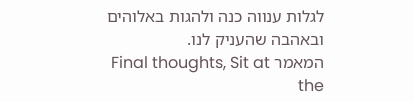לגלות ענווה כנה ולהגות באלוהים ובאהבה שהעניק לנו.
המאמר Final thoughts, Sit at the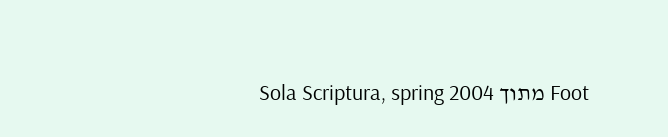Foot מתוך Sola Scriptura, spring 2004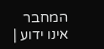המחבר אינו ידוע |